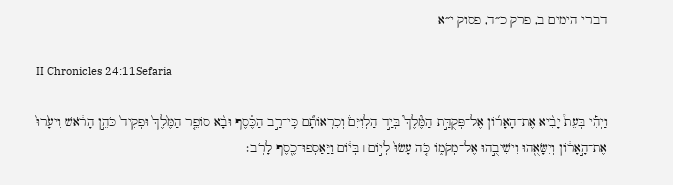דברי הימים ב, פרק כ״ד, פסוק י״א

II Chronicles 24:11Sefaria

וַיְהִ֡י בְּעֵת֩ יָבִ֨יא אֶת־הָאָר֜וֹן אֶל־פְּקֻדַּ֣ת הַמֶּ֘לֶךְ֮ בְּיַ֣ד הַלְוִיִּם֒ וְכִרְאוֹתָ֞ם כִּֽי־רַ֣ב הַכֶּ֗סֶף וּבָ֨א סוֹפֵ֤ר הַמֶּ֙לֶךְ֙ וּפְקִיד֙ כֹּהֵ֣ן הָרֹ֔אשׁ וִיעָ֙רוּ֙ אֶת־הָ֣אָר֔וֹן וְיִשָּׂאֻ֖הוּ וִישִׁיבֻ֣הוּ אֶל־מְקֹמ֑וֹ כֹּ֤ה עָשׂוּ֙ לְי֣וֹם ׀ בְּי֔וֹם וַיַּאַסְפוּ־כֶ֖סֶף לָרֹֽב׃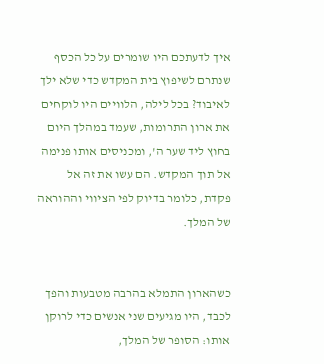איך לדעתכם היו שומרים על כל הכסף שנתרם לשיפוץ בית המקדש כדי שלא ילך לאיבוד? בכל לילה, הלוויים היו לוקחים את ארון התרומות, שעמד במהלך היום בחוץ ליד שער ה', ומכניסים אותו פנימה אל תוך המקדש. הם עשו את זה אל פקדת, כלומר בדיוק לפי הציווי וההוראה של המלך.


כשהארון התמלא בהרבה מטבעות והפך לכבד, היו מגיעים שני אנשים כדי לרוקן אותו: הסופר של המלך,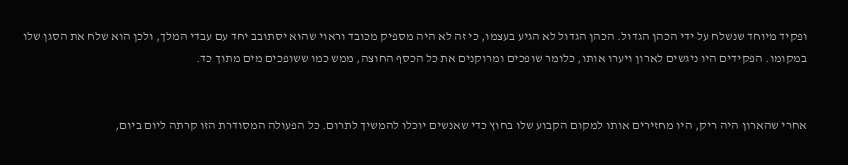ופקיד מיוחד שנשלח על ידי הכהן הגדול. הכהן הגדול לא הגיע בעצמו, כי זה לא היה מספיק מכובד וראוי שהוא יסתובב יחד עם עבדי המלך, ולכן הוא שלח את הסגן שלו במקומו. הפקידים היו ניגשים לארון ויערו אותו, כלומר שופכים ומרוקנים את כל הכסף החוצה, ממש כמו ששופכים מים מתוך כד.


אחרי שהארון היה ריק, היו מחזירים אותו למקום הקבוע שלו בחוץ כדי שאנשים יוכלו להמשיך לתרום. כל הפעולה המסודרת הזו קרתה ליום ביום,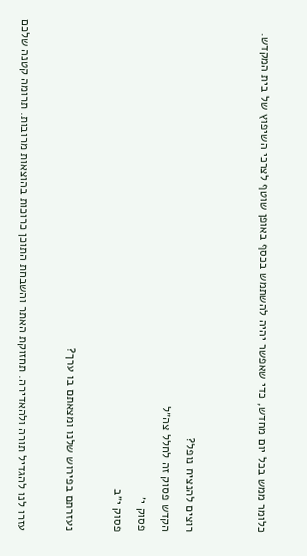כלומר ממש בכל יום מחדש, כדי שאפשר יהיה להשתמש בכסף באופן שוטף לצרכי השיפוץ של בית המקדש.


רוצים להנציח נופל?
הקדש פסוק זה לחלל צה״ל
פסוק י׳
פסוק י״ב

נעזרתם בפירוש שלנו ומצאתם בו ערך?

עזרו לנו להגדיל תורה ולהאדירה. תחזוקת האתר והשבחת התוכן כרוכות בהוצאות מרובות. תרומה קטנה שלכם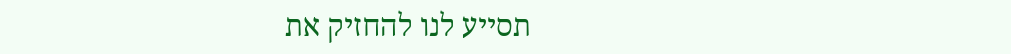תסייע לנו להחזיק את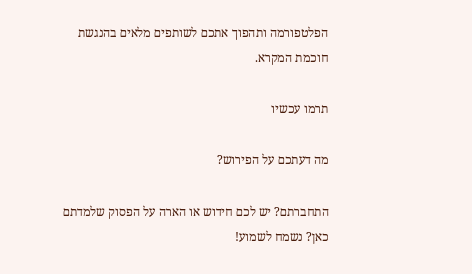הפלטפורמה ותהפוך אתכם לשותפים מלאים בהנגשת חוכמת המקרא.

תרמו עכשיו

מה דעתכם על הפירוש?

התחברתם? יש לכם חידוש או הארה על הפסוק שלמדתם כאן? נשמח לשמוע!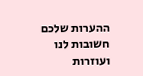ההערות שלכם חשובות לנו ועוזרות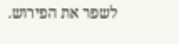לשפר את הפירוש.